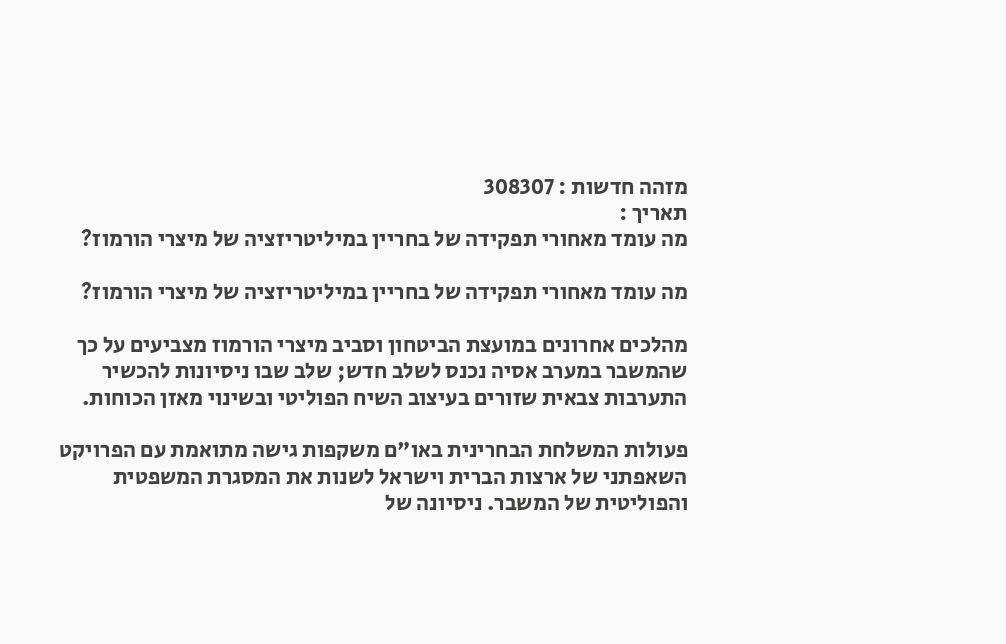מזהה חדשות : 308307
תאריך :
מה עומד מאחורי תפקידה של בחריין במיליטריזציה של מיצרי הורמוז?

מה עומד מאחורי תפקידה של בחריין במיליטריזציה של מיצרי הורמוז?

מהלכים אחרונים במועצת הביטחון וסביב מיצרי הורמוז מצביעים על כך שהמשבר במערב אסיה נכנס לשלב חדש; שלב שבו ניסיונות להכשיר התערבות צבאית שזורים בעיצוב השיח הפוליטי ובשינוי מאזן הכוחות.

פעולות המשלחת הבחרינית באו"ם משקפות גישה מתואמת עם הפרויקט השאפתני של ארצות הברית וישראל לשנות את המסגרת המשפטית והפוליטית של המשבר. ניסיונה של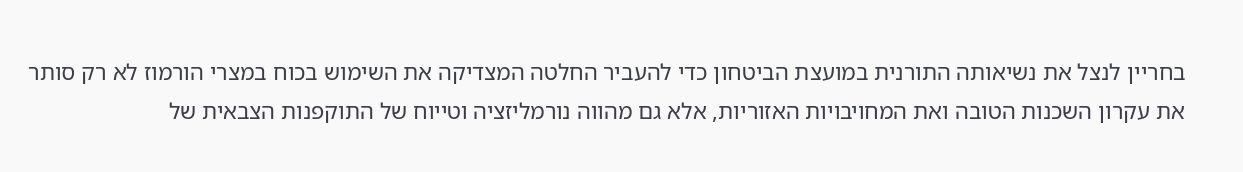בחריין לנצל את נשיאותה התורנית במועצת הביטחון כדי להעביר החלטה המצדיקה את השימוש בכוח במצרי הורמוז לא רק סותר את עקרון השכנות הטובה ואת המחויבויות האזוריות, אלא גם מהווה נורמליזציה וטייוח של התוקפנות הצבאית של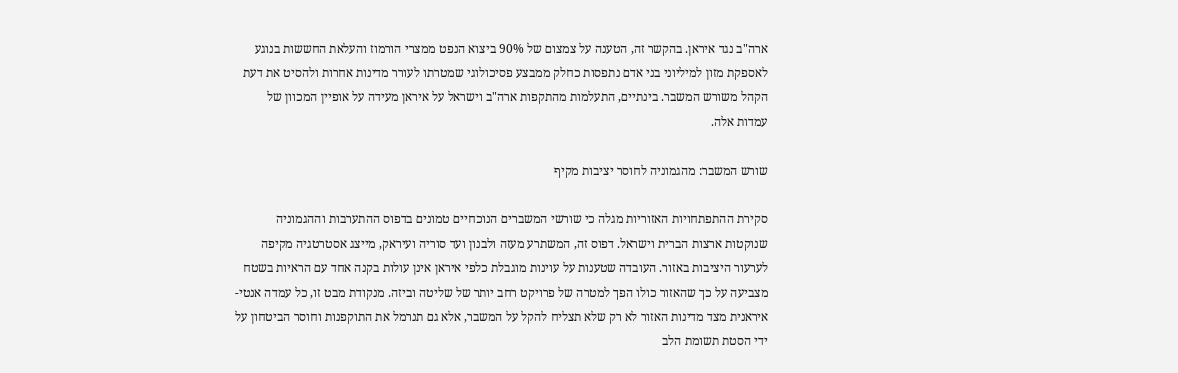ארה"ב נגד איראן. בהקשר זה, הטענה על צמצום של 90% ביצוא הנפט ממצרי הורמוז והעלאת החששות בנוגע לאספקת מזון למיליוני בני אדם נתפסות כחלק ממבצע פסיכולוגי שמטרתו לעורר מדינות אחרות ולהסיט את דעת הקהל משורש המשבר. בינתיים, התעלמות מהתקפות ארה"ב וישראל על איראן מעידה על אופיין המכוון של עמדות אלה.

שורש המשבר: מהגמוניה לחוסר יציבות מקיף

סקירת ההתפתחויות האזוריות מגלה כי שורשי המשברים הנוכחיים טמונים בדפוס ההתערבות וההגמוניה שנוקטות ארצות הברית וישראל. דפוס זה, המשתרע מעזה ולבנון ועד סוריה ועיראק, מייצג אסטרטגיה מקיפה לערעור היציבות באזור. העובדה שטענות על עוינות מוגבלת כלפי איראן אינן עולות בקנה אחד עם הראיות בשטח מצביעה על כך שהאזור כולו הפך למטרה של פרויקט רחב יותר של שליטה וביזה. מנקודת מבט זו, כל עמדה אנטי-איראנית מצד מדינות האזור לא רק שלא תצליח להקל על המשבר, אלא גם תנרמל את התוקפנות וחוסר הביטחון על ידי הסטת תשומת הלב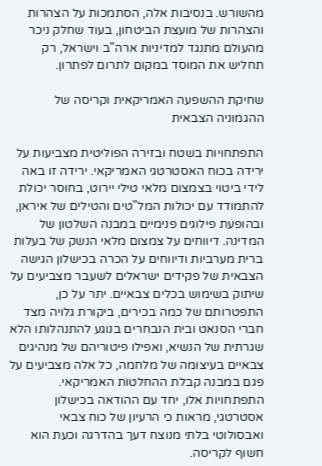מהשורש. בנסיבות אלה, הסתמכות על הצהרות והצהרות של מועצת הביטחון, בעוד שחלק ניכר מהעולם מתנגד למדיניות ארה"ב וישראל, רק תחליש את המוסד במקום לתרום לפתרון.

שחיקת ההשפעה האמריקאית וקריסה של ההגמוניה הצבאית

התפתחויות בשטח ובזירה הפוליטית מצביעות על ירידה בכוח האסטרטגי האמריקאי. ירידה זו באה לידי ביטוי בצמצום מלאי טילי יירוט, בחוסר יכולת להתמודד עם יכולות המל"טים והטילים של איראן, ובהופעת פילוגים פנימיים במבנה השלטון של המדינה. דיווחים על צמצום מלאי הנשק של בעלות ברית מערביות ודיווחים על הכרה בכישלון הגישה הצבאית של פקידים ישראלים לשעבר מצביעים על שיתוק בשימוש בכלים צבאיים. יתר על כן, התפטרותם של כמה בכירים, ביקורת גלויה מצד חברי הסנאט ובית הנבחרים בנוגע להתנהלותו הלא שגרתית של הנשיא, ואפילו פיטוריהם של מנהיגים צבאיים בעיצומה של מלחמה, כל אלה מצביעים על פגם במבנה קבלת ההחלטות האמריקאי. התפתחויות אלו, יחד עם ההודאה בכישלון אסטרטגי, מראות כי הרעיון של כוח צבאי ואבסולוטי בלתי מנוצח דעך בהדרגה וכעת הוא חשוף לקריסה.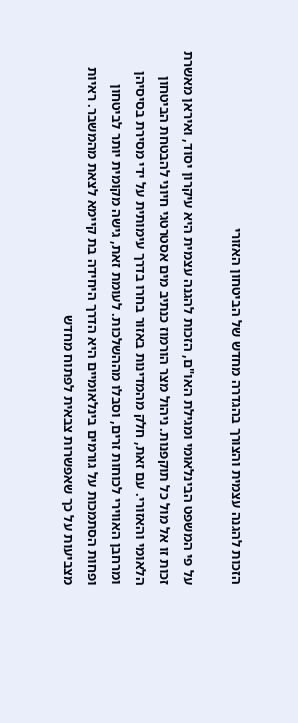הזכות להגנה עצמית והצורך בהגדרה מחדש של הביטחון האזורי

על פי המשפט הבינלאומי ומגילת האו"ם, הזכות להגנה עצמית היא עיקרון יסוד, ואיראן מאשרת זכות זו אל מול כל תוקפנות. ניהול מצר הורמוז כנתיב מים אסטרטגי חיוני להבטחת הביטחון הלאומי והאזורי. עם זאת, חלק מהמדינות באזור בחרו בדרך עימותית על ידי מסירת בסיסיהן ומרחבן האווירי לכוחות זרים, וסבלו מההשלכות. לעומת זאת, גישה מקומית יותר לביטחון ופחות הסתמכות על גורמים בינלאומיים היא הדרך היחידה בת קיימא לצאת מהמשבר. ראיות מצביעות על כך שאפשרות צבאית לפתוח מחדש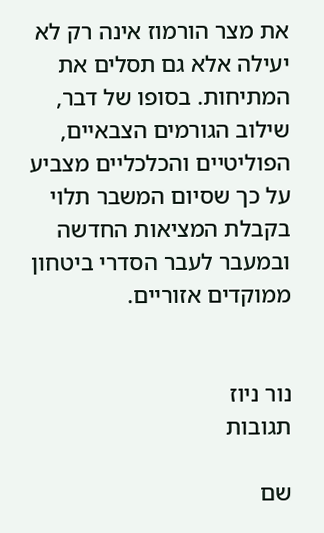את מצר הורמוז אינה רק לא יעילה אלא גם תסלים את המתיחות. בסופו של דבר, שילוב הגורמים הצבאיים, הפוליטיים והכלכליים מצביע על כך שסיום המשבר תלוי בקבלת המציאות החדשה ובמעבר לעבר הסדרי ביטחון ממוקדים אזוריים.


נור ניוז
תגובות

שם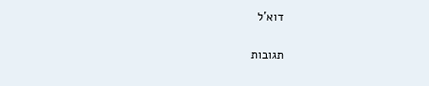דוא'ל

תגובות